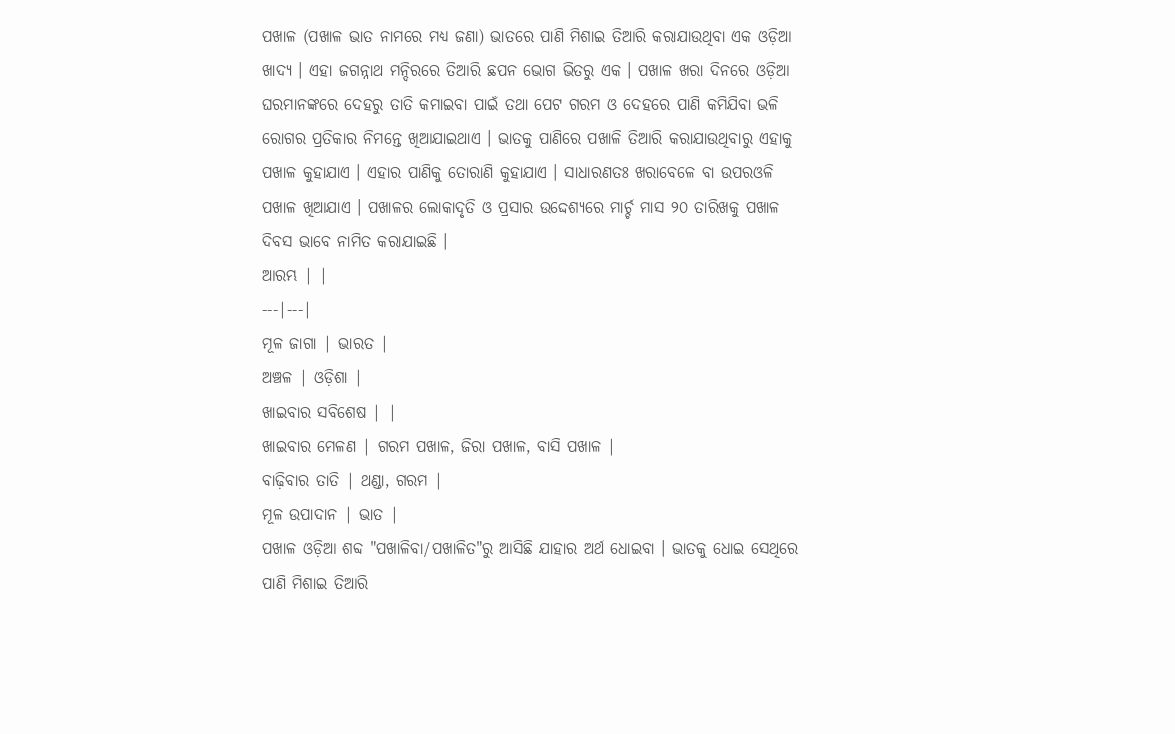ପଖାଳ (ପଖାଳ ଭାତ ନାମରେ ମଧ୍ୟ ଜଣା) ଭାତରେ ପାଣି ମିଶାଇ ତିଆରି କରାଯାଉଥିବା ଏକ ଓଡ଼ିଆ ଖାଦ୍ୟ । ଏହା ଜଗନ୍ନାଥ ମନ୍ଦିରରେ ତିଆରି ଛପନ ଭୋଗ ଭିତରୁ ଏକ । ପଖାଳ ଖରା ଦିନରେ ଓଡ଼ିଆ ଘରମାନଙ୍କରେ ଦେହରୁ ତାତି କମାଇବା ପାଇଁ ତଥା ପେଟ ଗରମ ଓ ଦେହରେ ପାଣି କମିଯିବା ଭଳି ରୋଗର ପ୍ରତିକାର ନିମନ୍ତେ ଖିଆଯାଇଥାଏ । ଭାତକୁ ପାଣିରେ ପଖାଳି ତିଆରି କରାଯାଉଥିବାରୁ ଏହାକୁ ପଖାଳ କୁହାଯାଏ । ଏହାର ପାଣିକୁ ତୋରାଣି କୁହାଯାଏ । ସାଧାରଣତଃ ଖରାବେଳେ ବା ଉପରଓଳି ପଖାଳ ଖିଆଯାଏ । ପଖାଳର ଲୋକାଦୃତି ଓ ପ୍ରସାର ଉଦ୍ଦେଶ୍ୟରେ ମାର୍ଚ୍ଚ ମାସ ୨୦ ତାରିଖକୁ ପଖାଳ ଦିବସ ଭାବେ ନାମିତ କରାଯାଇଛି ।
ଆରମ୍ଭ | |
---|---|
ମୂଳ ଜାଗା | ଭାରତ |
ଅଞ୍ଚଳ | ଓଡ଼ିଶା |
ଖାଇବାର ସବିଶେଷ | |
ଖାଇବାର ମେଳଣ | ଗରମ ପଖାଳ, ଜିରା ପଖାଳ, ବାସି ପଖାଳ |
ବାଢ଼ିବାର ତାତି | ଥଣ୍ଡା, ଗରମ |
ମୂଳ ଉପାଦାନ | ଭାତ |
ପଖାଳ ଓଡ଼ିଆ ଶବ୍ଦ "ପଖାଳିବା/ପଖାଳିତ"ରୁ ଆସିଛି ଯାହାର ଅର୍ଥ ଧୋଇବା । ଭାତକୁ ଧୋଇ ସେଥିରେ ପାଣି ମିଶାଇ ତିଆରି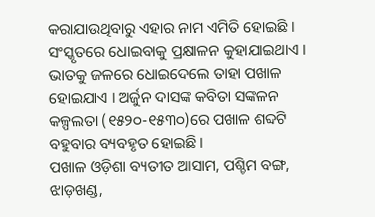କରାଯାଉଥିବାରୁ ଏହାର ନାମ ଏମିତି ହୋଇଛି । ସଂସ୍କୃତରେ ଧୋଇବାକୁ ପ୍ରକ୍ଷାଳନ କୁହାଯାଇଥାଏ । ଭାତକୁ ଜଳରେ ଧୋଇଦେଲେ ତାହା ପଖାଳ ହୋଇଯାଏ । ଅର୍ଜୁନ ଦାସଙ୍କ କବିତା ସଙ୍କଳନ କଳ୍ପଲତା (୧୫୨୦-୧୫୩୦)ରେ ପଖାଳ ଶବ୍ଦଟି ବହୁବାର ବ୍ୟବହୃତ ହୋଇଛି।
ପଖାଳ ଓଡ଼ିଶା ବ୍ୟତୀତ ଆସାମ, ପଶ୍ଚିମ ବଙ୍ଗ, ଝାଡ଼ଖଣ୍ଡ,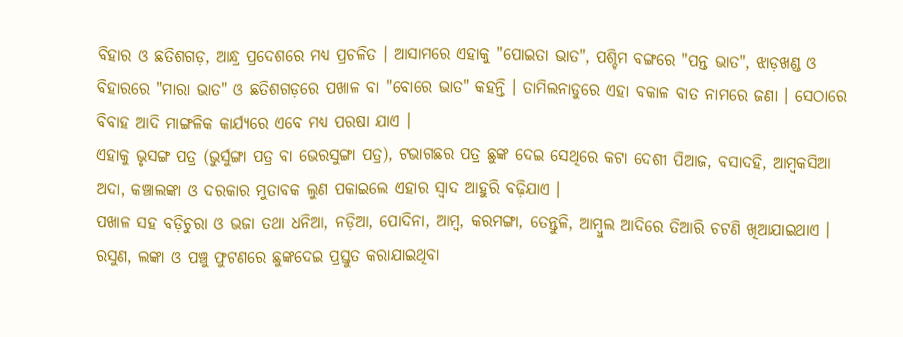ବିହାର ଓ ଛତିଶଗଡ଼, ଆନ୍ଧ୍ର ପ୍ରଦେଶରେ ମଧ୍ୟ ପ୍ରଚଳିତ । ଆସାମରେ ଏହାକୁ "ପୋଇତା ଭାତ", ପଶ୍ଚିମ ବଙ୍ଗରେ "ପନ୍ତ ଭାତ", ଝାଡ଼ଖଣ୍ଡ ଓ ବିହାରରେ "ମାରା ଭାତ" ଓ ଛତିଶଗଡ଼ରେ ପଖାଳ ବା "ବୋରେ ଭାତ" କହନ୍ତି । ତାମିଲନାଡୁରେ ଏହା ବକାଳ ବାତ ନାମରେ ଜଣା । ସେଠାରେ ବିବାହ ଆଦି ମାଙ୍ଗଳିକ କାର୍ଯ୍ୟରେ ଏବେ ମଧ୍ୟ ପରଷା ଯାଏ ।
ଏହାକୁ ଭୃସଙ୍ଗ ପତ୍ର (ଭୁର୍ସୁଙ୍ଗା ପତ୍ର ବା ଭେରସୁଙ୍ଗା ପତ୍ର), ଟଭାଗଛର ପତ୍ର ଛୁଙ୍କ ଦେଇ ସେଥିରେ କଟା ଦେଶୀ ପିଆଜ, ବସାଦହି, ଆମ୍ବକସିଆ ଅଦା, କଞ୍ଚାଲଙ୍କା ଓ ଦରକାର ମୁତାବକ ଲୁଣ ପକାଇଲେ ଏହାର ସ୍ୱାଦ ଆହୁରି ବଢ଼ିଯାଏ ।
ପଖାଳ ସହ ବଡ଼ିଚୁରା ଓ ଭଜା ତଥା ଧନିଆ, ନଡ଼ିଆ, ପୋଦିନା, ଆମ୍ବ, କରମଙ୍ଗା, ତେନ୍ତୁଳି, ଆମ୍ବୁଲ ଆଦିରେ ତିଆରି ଚଟଣି ଖିଆଯାଇଥାଏ । ରସୁଣ, ଲଙ୍କା ଓ ପଞ୍ଚୁ ଫୁଟଣରେ ଛୁଙ୍କଦେଇ ପ୍ରସ୍ତୁତ କରାଯାଇଥିବା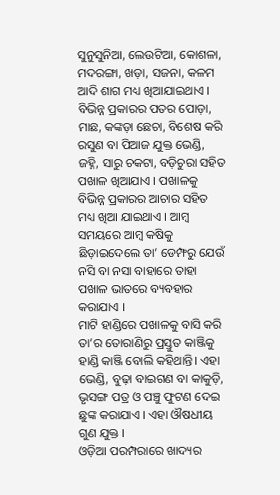ସୁନୁସୁନିଆ, ଲେଉଟିଆ, କୋଶଳା, ମଦରଙ୍ଗା, ଖଡ଼ା, ସଜନା, କଳମ ଆଦି ଶାଗ ମଧ୍ୟ ଖିଆଯାଇଥାଏ । ବିଭିନ୍ନ ପ୍ରକାରର ପତର ପୋଡ଼ା, ମାଛ, କଙ୍କଡ଼ା ଛେଚା, ବିଶେଷ କରି ରସୁଣ ବା ପିଆଜ ଯୁକ୍ତ ଭେଣ୍ଡି, ଜହ୍ନି, ସାରୁ ଚକଟା, ବଡ଼ିଚୁରା ସହିତ ପଖାଳ ଖିଆଯାଏ । ପଖାଳକୁ ବିଭିନ୍ନ ପ୍ରକାରର ଆଚାର ସହିତ ମଧ୍ୟ ଖିଆ ଯାଇଥାଏ । ଆମ୍ବ ସମୟରେ ଆମ୍ବ କଷିକୁ ଛିଡ଼ାଇଦେଲେ ତା’ ଡେମ୍ଫରୁ ଯେଉଁ ନସି ବା ନସା ବାହାରେ ତାହା ପଖାଳ ଭାତରେ ବ୍ୟବହାର କରାଯାଏ ।
ମାଟି ହାଣ୍ଡିରେ ପଖାଳକୁ ବାସି କରି ତା’ର ତୋରାଣିରୁ ପ୍ରସ୍ତୁତ କାଞ୍ଜିକୁ ହାଣ୍ଡି କାଞ୍ଜି ବୋଲି କହିଥାନ୍ତି। ଏହା ଭେଣ୍ଡି, ବୁଢ଼ା ବାଇଗଣ ବା କାକୁଡ଼ି, ଭୃସଙ୍ଗ ପତ୍ର ଓ ପଞ୍ଚୁ ଫୁଟଣ ଦେଇ ଛୁଙ୍କ କରାଯାଏ । ଏହା ଔଷଧୀୟ ଗୁଣ ଯୁକ୍ତ ।
ଓଡ଼ିଆ ପରମ୍ପରାରେ ଖାଦ୍ୟର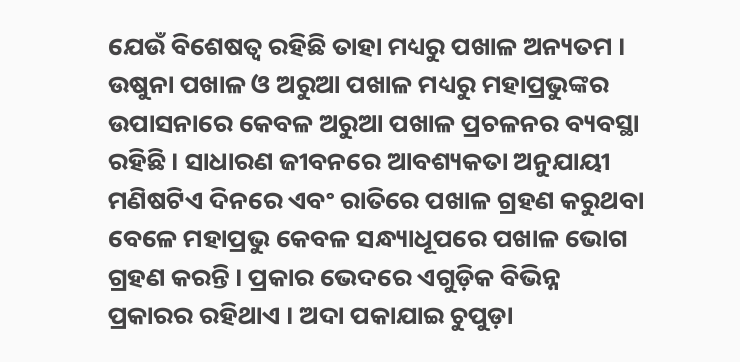ଯେଉଁ ବିଶେଷତ୍ୱ ରହିଛି ତାହା ମଧ୍ୟରୁ ପଖାଳ ଅନ୍ୟତମ । ଉଷୁନା ପଖାଳ ଓ ଅରୁଆ ପଖାଳ ମଧ୍ୟରୁ ମହାପ୍ରଭୁଙ୍କର ଉପାସନାରେ କେବଳ ଅରୁଆ ପଖାଳ ପ୍ରଚଳନର ବ୍ୟବସ୍ଥା ରହିଛି । ସାଧାରଣ ଜୀବନରେ ଆବଶ୍ୟକତା ଅନୁଯାୟୀ ମଣିଷଟିଏ ଦିନରେ ଏବଂ ରାତିରେ ପଖାଳ ଗ୍ରହଣ କରୁଥବା ବେଳେ ମହାପ୍ରଭୁ କେବଳ ସନ୍ଧ୍ୟାଧୂପରେ ପଖାଳ ଭୋଗ ଗ୍ରହଣ କରନ୍ତି । ପ୍ରକାର ଭେଦରେ ଏଗୁଡ଼ିକ ବିଭିନ୍ନ ପ୍ରକାରର ରହିଥାଏ । ଅଦା ପକାଯାଇ ଚୁପୁଡ଼ା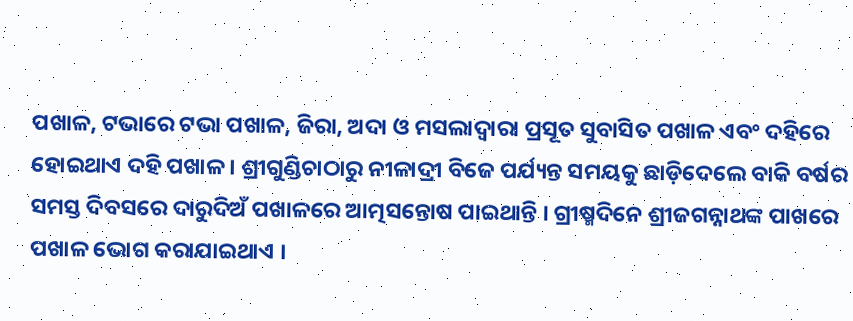ପଖାଳ, ଟଭାରେ ଟଭା ପଖାଳ, ଜିରା, ଅଦା ଓ ମସଲାଦ୍ୱାରା ପ୍ରସୂତ ସୁବାସିତ ପଖାଳ ଏବଂ ଦହିରେ ହୋଇଥାଏ ଦହି ପଖାଳ । ଶ୍ରୀଗୁଣ୍ଡିଚାଠାରୁ ନୀଳାଦ୍ରୀ ବିଜେ ପର୍ଯ୍ୟନ୍ତ ସମୟକୁ ଛାଡ଼ିଦେଲେ ବାକି ବର୍ଷର ସମସ୍ତ ଦିବସରେ ଦାରୁଦିଅଁ ପଖାଳରେ ଆତ୍ମସନ୍ତୋଷ ପାଇଥାନ୍ତି । ଗ୍ରୀଷ୍ମଦିନେ ଶ୍ରୀଜଗନ୍ନାଥଙ୍କ ପାଖରେ ପଖାଳ ଭୋଗ କରାଯାଇଥାଏ ।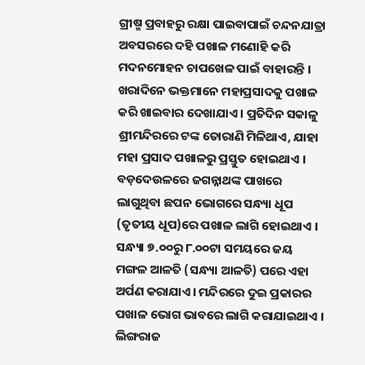ଗ୍ରୀଷ୍ମ ପ୍ରବାହରୁ ରକ୍ଷା ପାଇବାପାଇଁ ଚନ୍ଦନଯାତ୍ରା ଅବସରରେ ଦହି ପଖାଳ ମଣୋହି କରି ମଦନମୋହନ ଚାପଖେଳ ପାଇଁ ବାହାରନ୍ତି । ଖରାଦିନେ ଭକ୍ତମାନେ ମହାପ୍ରସାଦକୁ ପଖାଳ କରି ଖାଇବାର ଦେଖାଯାଏ । ପ୍ରତିଦିନ ସକାଳୁ ଶ୍ରୀମନ୍ଦିରରେ ଟଙ୍କ ତୋରାଣି ମିଳିଥାଏ, ଯାହା ମହା ପ୍ରସାଦ ପଖାଳରୁ ପ୍ରସ୍ତୁତ ହୋଇଥାଏ ।
ବଡ଼ଦେଉଳରେ ଜଗନ୍ନାଥଙ୍କ ପାଖରେ ଲାଗୁଥିବା ଛପନ ଭୋଗରେ ସନ୍ଧ୍ୟା ଧୂପ (ତୃତୀୟ ଧୂପ)ରେ ପଖାଳ ଲାଗି ହୋଇଥାଏ । ସନ୍ଧ୍ୟା ୭.୦୦ରୁ ୮.୦୦ଟା ସମୟରେ ଜୟ ମଙ୍ଗଳ ଆଳତି (ସନ୍ଧ୍ୟା ଆଳତି) ପରେ ଏହା ଅର୍ପଣ କରାଯାଏ। ମନ୍ଦିରରେ ଦୁଇ ପ୍ରକାରର ପଖାଳ ଭୋଗ ଭାବରେ ଲାଗି କରାଯାଇଥାଏ ।
ଲିଙ୍ଗରାଜ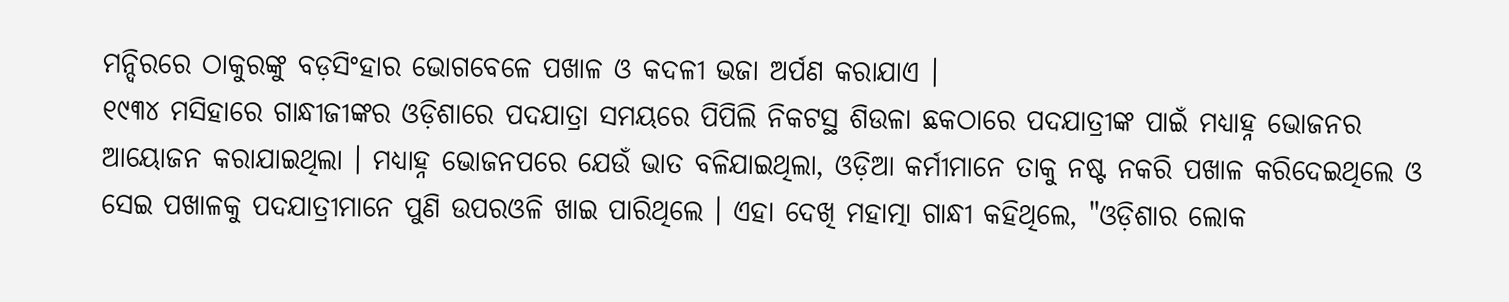ମନ୍ଦିରରେ ଠାକୁରଙ୍କୁ ବଡ଼ସିଂହାର ଭୋଗବେଳେ ପଖାଳ ଓ କଦଳୀ ଭଜା ଅର୍ପଣ କରାଯାଏ ।
୧୯୩୪ ମସିହାରେ ଗାନ୍ଧୀଜୀଙ୍କର ଓଡ଼ିଶାରେ ପଦଯାତ୍ରା ସମୟରେ ପିପିଲି ନିକଟସ୍ଥ ଶିଉଳା ଛକଠାରେ ପଦଯାତ୍ରୀଙ୍କ ପାଇଁ ମଧ୍ୟାହ୍ନ ଭୋଜନର ଆୟୋଜନ କରାଯାଇଥିଲା । ମଧ୍ୟାହ୍ନ ଭୋଜନପରେ ଯେଉଁ ଭାତ ବଳିଯାଇଥିଲା, ଓଡ଼ିଆ କର୍ମୀମାନେ ତାକୁ ନଷ୍ଟ ନକରି ପଖାଳ କରିଦେଇଥିଲେ ଓ ସେଇ ପଖାଳକୁ ପଦଯାତ୍ରୀମାନେ ପୁଣି ଉପରଓଳି ଖାଇ ପାରିଥିଲେ । ଏହା ଦେଖି ମହାତ୍ମା ଗାନ୍ଧୀ କହିଥିଲେ, "ଓଡ଼ିଶାର ଲୋକ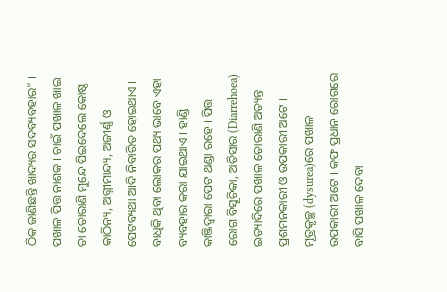ଠିକ ଜାଣିଛନ୍ତି ଖାଦ୍ୟର ସଦବ୍ୟବହାର" ।
ପଖାଳ ପିତ୍ତ ନାଶକ । ଚାଇଁ ପଖାଳ ଖାଇ ତା ତୋରାଣି ମୁନ୍ଦେ ପିଇଦେଲେ କୋଷ୍ଠ କାଠିନ୍ୟ, ଅଗ୍ନୀମାନ୍ଦ୍ୟ, ଅଜୀର୍ଣ୍ଣ ଓ ପେଟବ୍ୟଥା ଆଦି ନିବାରିତ ହୋଇଥାଏ । ବାଧିକି ଥିବା ଲୋକର ପଥ୍ୟ ଭାବେ ଏହା ବ୍ୟବହାର କରା ଯାଇଥାଏ । ହାଣ୍ଡି କାଞ୍ଜିଦ୍ୱାରା ପେଟ ଥଣ୍ଡା ରହେ । ପିତ୍ତ ରୋଗ ବିସୂଚିକା, ଅତିସାର (Diarrehoea) ଇତ୍ୟାଦିରେ ପଖାଳ ତୋରାଣି ଅତ୍ୟନ୍ତ ପ୍ରଶମନକାରୀ ଓ ଉପକାରୀ ଅଟେ । ମୂତ୍ରକୃଚ୍ଛ (dysurea)ରେ ପଖାଳ ଉପକାରୀ ଅଟେ । କଫ ପ୍ରଧାନ ରୋଗରେ ବାସି ପଖାଳ ଦେବା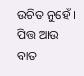ଉଚିତ ନୁହେଁ । ପିତ୍ତ ଆଉ ବାତ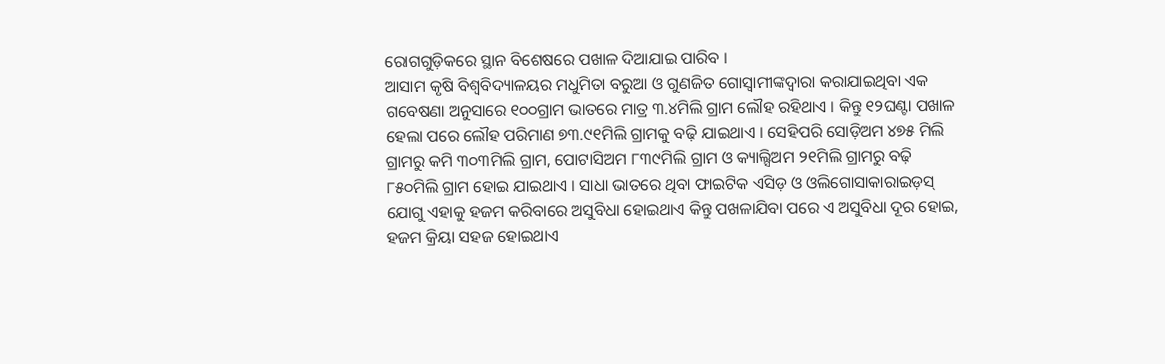ରୋଗଗୁଡ଼ିକରେ ସ୍ଥାନ ବିଶେଷରେ ପଖାଳ ଦିଆଯାଇ ପାରିବ ।
ଆସାମ କୃଷି ବିଶ୍ୱବିଦ୍ୟାଳୟର ମଧୁମିତା ବରୁଆ ଓ ଗୁଣଜିତ ଗୋସ୍ୱାମୀଙ୍କଦ୍ୱାରା କରାଯାଇଥିବା ଏକ ଗବେଷଣା ଅନୁସାରେ ୧୦୦ଗ୍ରାମ ଭାତରେ ମାତ୍ର ୩.୪ମିଲି ଗ୍ରାମ ଲୌହ ରହିଥାଏ । କିନ୍ତୁ ୧୨ଘଣ୍ଟା ପଖାଳ ହେଲା ପରେ ଲୌହ ପରିମାଣ ୭୩.୯୧ମିଲି ଗ୍ରାମକୁ ବଢ଼ି ଯାଇଥାଏ । ସେହିପରି ସୋଡ଼ିଅମ ୪୭୫ ମିଲି ଗ୍ରାମରୁ କମି ୩୦୩ମିଲି ଗ୍ରାମ, ପୋଟାସିଅମ ୮୩୯ମିଲି ଗ୍ରାମ ଓ କ୍ୟାଲ୍ସିଅମ ୨୧ମିଲି ଗ୍ରାମରୁ ବଢ଼ି ୮୫୦ମିଲି ଗ୍ରାମ ହୋଇ ଯାଇଥାଏ । ସାଧା ଭାତରେ ଥିବା ଫାଇଟିକ ଏସିଡ଼ ଓ ଓଲିଗୋସାକାରାଇଡ଼ସ୍ ଯୋଗୁ ଏହାକୁ ହଜମ କରିବାରେ ଅସୁବିଧା ହୋଇଥାଏ କିନ୍ତୁ ପଖଳାଯିବା ପରେ ଏ ଅସୁବିଧା ଦୂର ହୋଇ, ହଜମ କ୍ରିୟା ସହଜ ହୋଇଥାଏ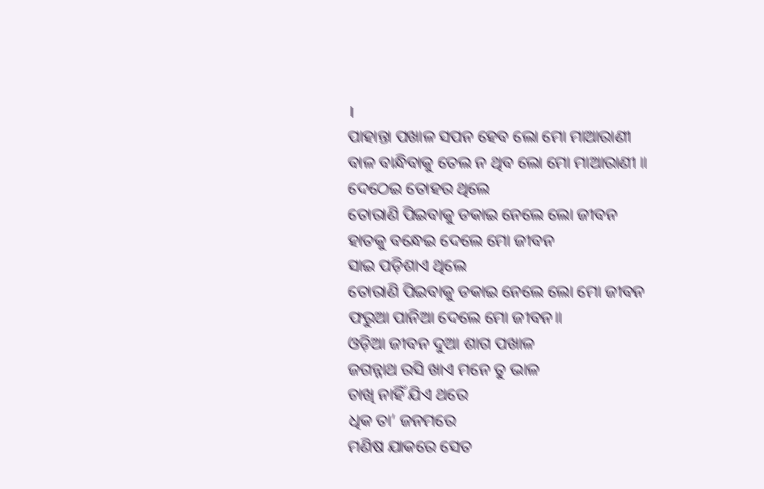।
ପାହାନ୍ତା ପଖାଳ ସପନ ହେବ ଲୋ ମୋ ମାଆରାଣୀ
ବାଳ ବାନ୍ଧିବାକୁ ତେଲ ନ ଥିବ ଲୋ ମୋ ମାଆରାଣୀ ॥
ଦେଠେଇ ତୋହର ଥିଲେ
ତୋରାଣି ପିଇବାକୁ ଡକାଇ ନେଲେ ଲୋ ଜୀବନ
ହାତକୁ ବନ୍ଧେଇ ଦେଲେ ମୋ ଜୀବନ
ସାଇ ପଡ଼ିଶାଏ ଥିଲେ
ତୋରାଣି ପିଇବାକୁ ଡକାଇ ନେଲେ ଲୋ ମୋ ଜୀବନ
ଫରୁଆ ପାନିଆ ଦେଲେ ମୋ ଜୀବନ॥
ଓଡ଼ିଆ ଜୀବନ ଦୁଆ ଶାଗ ପଖାଳ
ଜଗନ୍ନାଥ ରସି ଖାଏ ମନେ ତୁ ଭାଳ
ଚାଖି ନାହିଁ ଯିଏ ଥରେ
ଧିକ ତା’ ଜନମରେ
ମଣିଷ ଯାକରେ ସେତ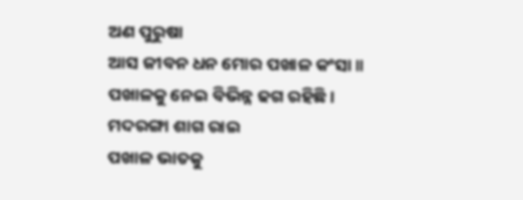ଅଣ ପୁରୁଷା
ଆସ ଜୀବନ ଧନ ମୋର ପଖାଳ କଂସା॥
ପଖାଳକୁ ନେଇ ବିଭିନ୍ନ ଢଗ ରହିଛି ।
ମଦରଙ୍ଗା ଶାଗ ରାଇ
ପଖାଳ ଭାତକୁ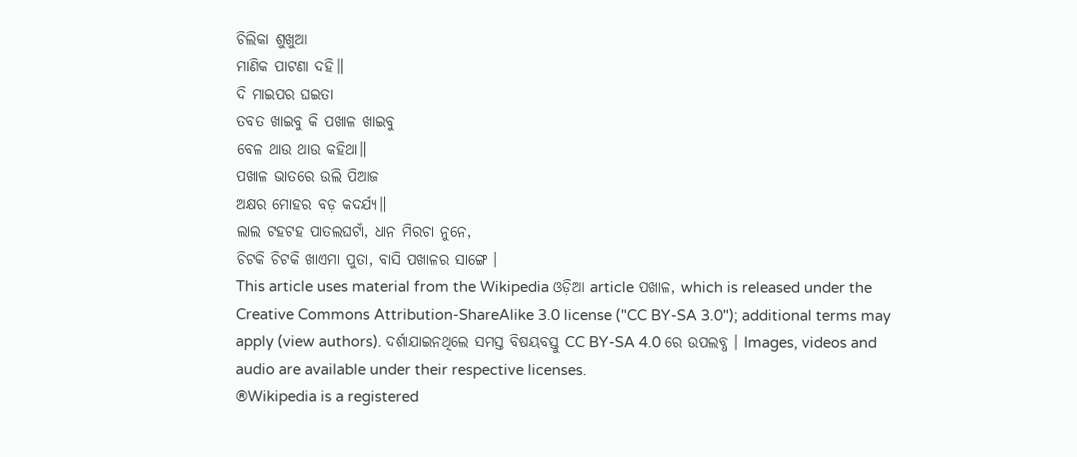ଚିଲିକା ଶୁଖୁଆ
ମାଣିକ ପାଟଣା ଦହି॥
ଦି ମାଇପର ଘଇତା
ତବତ ଖାଇବୁ କି ପଖାଳ ଖାଇବୁ
ବେଳ ଥାଉ ଥାଉ କହିଥା॥
ପଖାଳ ଭାତରେ ଉଲି ପିଆଜ
ଅକ୍ଷର ମୋହର ବଡ଼ କଦର୍ଯ୍ୟ॥
ଲାଲ ଟହଟହ ପାତଲଘଟାଁ, ଧାନ ମିରଚା ନୁନେ,
ଚିଟକି ଚିଟକି ଖାଏମା ପୁତା, ବାସି ପଖାଳର ସାଙ୍ଗେ ।
This article uses material from the Wikipedia ଓଡ଼ିଆ article ପଖାଳ, which is released under the Creative Commons Attribution-ShareAlike 3.0 license ("CC BY-SA 3.0"); additional terms may apply (view authors). ଦର୍ଶାଯାଇନଥିଲେ ସମସ୍ତ ବିଷୟବସ୍ତୁ CC BY-SA 4.0 ରେ ଉପଲବ୍ଧ । Images, videos and audio are available under their respective licenses.
®Wikipedia is a registered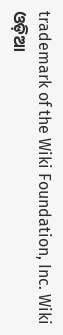trademark of the Wiki Foundation, Inc. Wiki ଓଡ଼ିଆ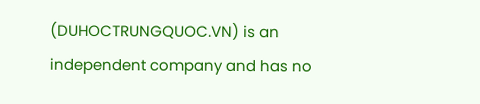(DUHOCTRUNGQUOC.VN) is an independent company and has no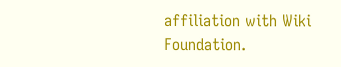affiliation with Wiki Foundation.